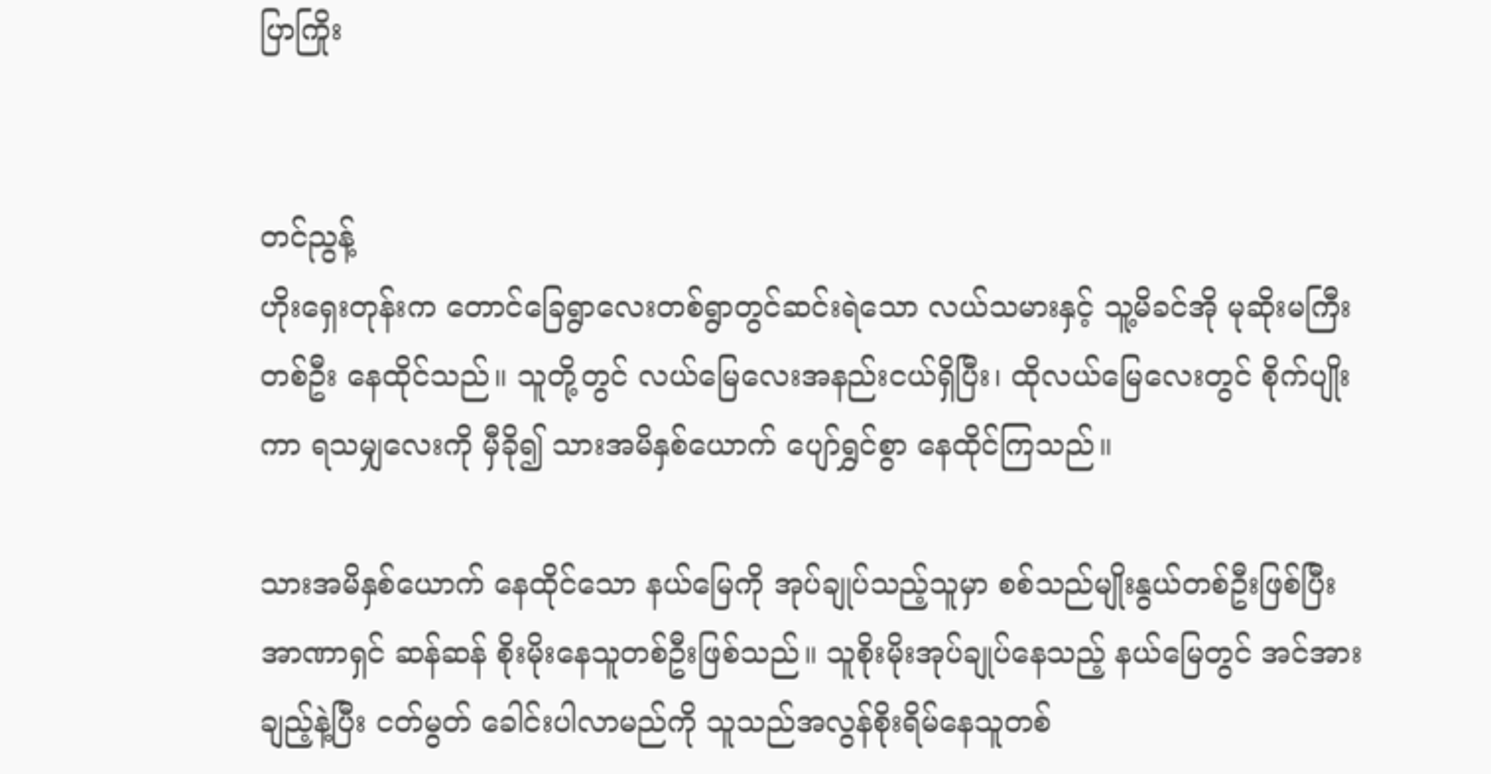ပြာကြိုး


တင်ညွန့်
ဟိုးရှေးတုန်းက တောင်ခြေရွာလေးတစ်ရွာတွင်ဆင်းရဲသော လယ်သမားနှင့် သူ့မိခင်အို မုဆိုးမကြီး တစ်ဦး နေထိုင်သည်။ သူတို့တွင် လယ်မြေလေးအနည်းငယ်ရှိပြီး၊ ထိုလယ်မြေလေးတွင် စိုက်ပျိုးကာ ရသမျှလေးကို မှီခို၍ သားအမိနှစ်ယောက် ပျော်ရွှင်စွာ နေထိုင်ကြသည်။

သားအမိနှစ်ယောက် နေထိုင်သော နယ်မြေကို အုပ်ချုပ်သည့်သူမှာ စစ်သည်မျိုးနွယ်တစ်ဦးဖြစ်ပြီး အာဏာရှင် ဆန်ဆန် စိုးမိုးနေသူတစ်ဦးဖြစ်သည်။ သူစိုးမိုးအုပ်ချုပ်နေသည့် နယ်မြေတွင် အင်အားချည့်နဲ့ပြီး ငတ်မွတ် ခေါင်းပါလာမည်ကို သူသည်အလွန်စိုးရိမ်နေသူတစ်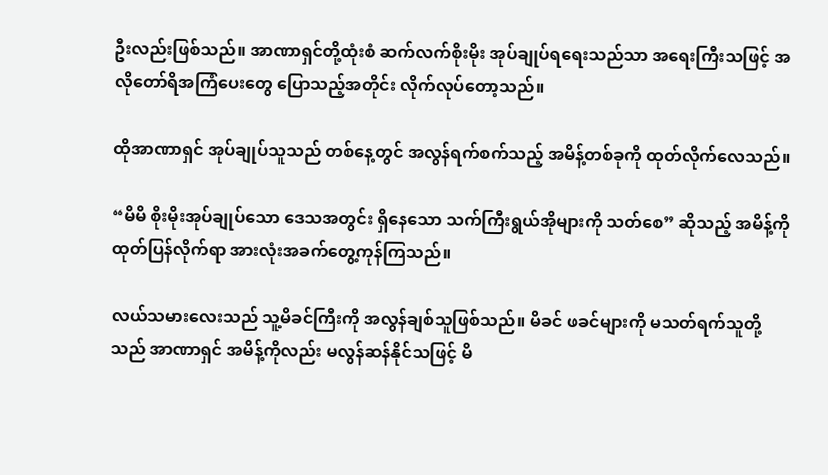ဦးလည်းဖြစ်သည်။ အာဏာရှင်တို့ထုံးစံ ဆက်လက်စိုးမိုး အုပ်ချုပ်ရရေးသည်သာ အရေးကြီးသဖြင့် အလိုတော်ရိအကြံပေးတွေ ပြောသည့်အတိုင်း လိုက်လုပ်တော့သည်။

ထိုအာဏာရှင် အုပ်ချုပ်သူသည် တစ်နေ့တွင် အလွန်ရက်စက်သည့် အမိန့်တစ်ခုကို ထုတ်လိုက်လေသည်။

“မိမိ စိုးမိုးအုပ်ချုပ်သော ဒေသအတွင်း ရှိနေသော သက်ကြီးရွယ်အိုများကို သတ်စေ” ဆိုသည့် အမိန့်ကို ထုတ်ပြန်လိုက်ရာ အားလုံးအခက်တွေ့ကုန်ကြသည်။

လယ်သမားလေးသည် သူ့မိခင်ကြီးကို အလွန်ချစ်သူဖြစ်သည်။ မိခင် ဖခင်များကို မသတ်ရက်သူတို့သည် အာဏာရှင် အမိန့်ကိုလည်း မလွန်ဆန်နိုင်သဖြင့် မိ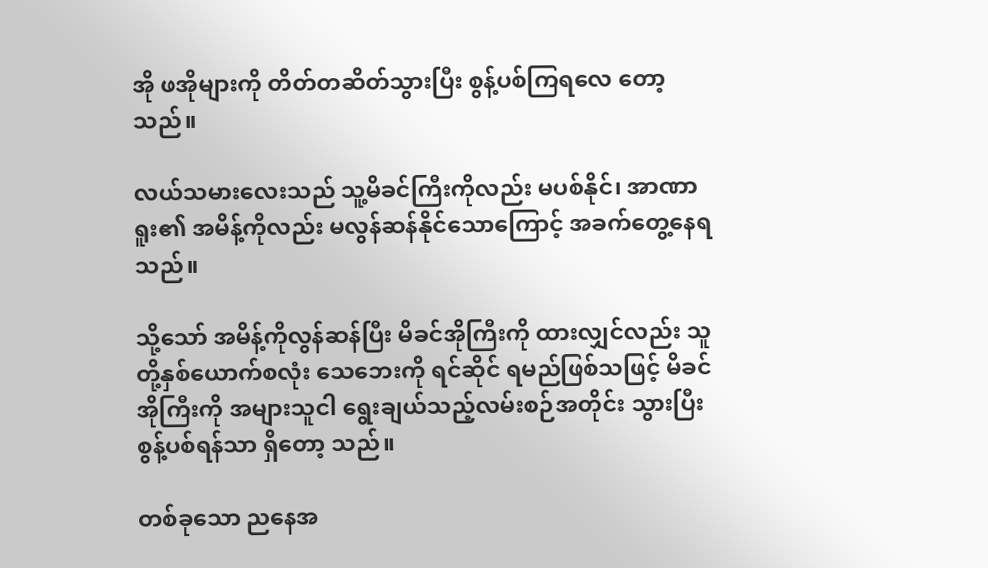အို ဖအိုများကို တိတ်တဆိတ်သွားပြီး စွန့်ပစ်ကြရလေ တော့သည်။

လယ်သမားလေးသည် သူ့မိခင်ကြီးကိုလည်း မပစ်နိုင်၊ အာဏာရူး၏ အမိန့်ကိုလည်း မလွန်ဆန်နိုင်သောကြောင့် အခက်တွေ့နေရသည်။

သို့သော် အမိန့်ကိုလွန်ဆန်ပြီး မိခင်အိုကြီးကို ထားလျှင်လည်း သူတို့နှစ်ယောက်စလုံး သေဘေးကို ရင်ဆိုင် ရမည်ဖြစ်သဖြင့် မိခင်အိုကြီးကို အများသူငါ ရွေးချယ်သည့်လမ်းစဉ်အတိုင်း သွားပြီးစွန့်ပစ်ရန်သာ ရှိတော့ သည်။

တစ်ခုသော ညနေအ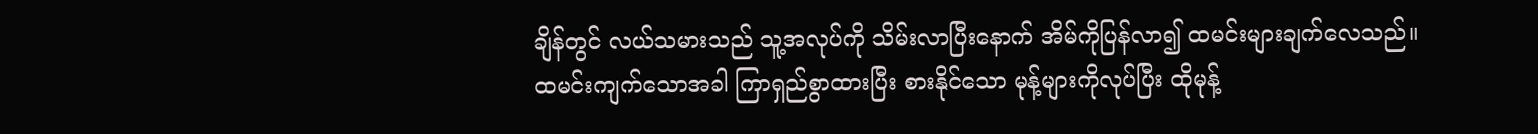ချိန်တွင် လယ်သမားသည် သူ့အလုပ်ကို သိမ်းလာပြီးနောက် အိမ်ကိုပြန်လာ၍ ထမင်းများချက်လေသည်။ ထမင်းကျက်သောအခါ ကြာရှည်စွာထားပြီး စားနိုင်သော မုန့်များကိုလုပ်ပြီး ထိုမုန့်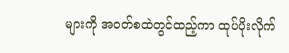များကို အဝတ်စထဲတွင်ထည့်ကာ ထုပ်ပိုးလိုက်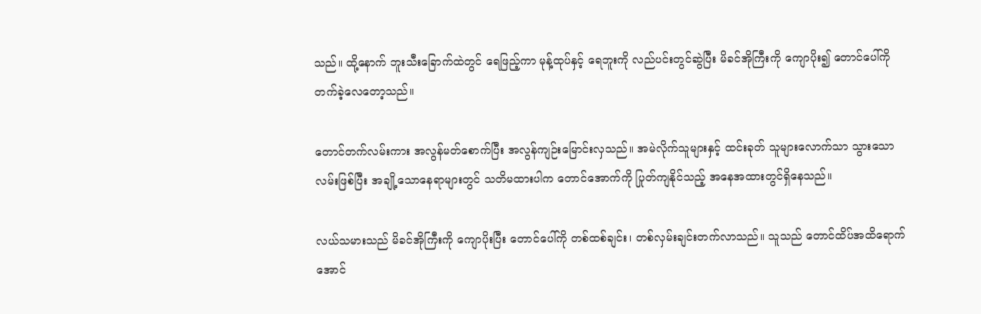သည်။ ထို့နောက် ဘူးသီးခြောက်ထဲတွင် ရေဖြည့်ကာ မုန့်ထုပ်နှင့် ရေဘူးကို လည်ပင်းတွင်ဆွဲပြီး မိခင်အိုကြီးကို ကျောပိုး၍ တောင်ပေါ်ကို တက်ခဲ့လေတော့သည်။

တောင်တက်လမ်းကား အလွန်မတ်စောက်ပြီး အလွန်ကျဉ်းမြောင်းလှသည်။ အမဲလိုက်သူများနှင့် ထင်းခုတ် သူများလောက်သာ သွားသောလမ်းဖြစ်ပြီး အချို့သောနေရာများတွင် သတိမထားပါက တောင်အောက်ကို ပြုတ်ကျနိုင်သည့် အနေအထားတွင်ရှိနေသည်။

လယ်သမားသည် မိခင်အိုကြီးကို ကျောပိုးပြီး တောင်ပေါ်ကို တစ်ထစ်ချင်း၊ တစ်လှမ်းချင်းတက်လာသည်။ သူသည် တောင်ထိပ်အထိရောက်အောင်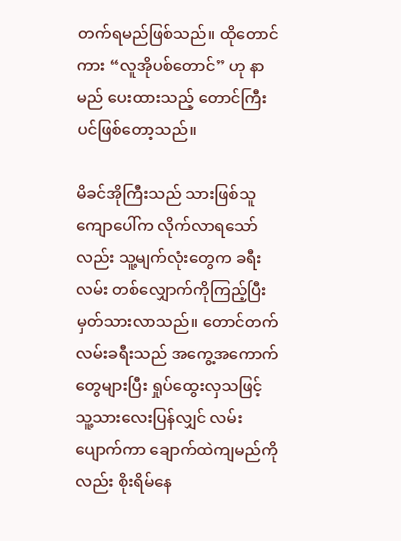တက်ရမည်ဖြစ်သည်။ ထိုတောင်ကား “လူအိုပစ်တောင်” ဟု နာမည် ပေးထားသည့် တောင်ကြီးပင်ဖြစ်တော့သည်။

မိခင်အိုကြီးသည် သားဖြစ်သူကျောပေါ်က လိုက်လာရသော်လည်း သူ့မျက်လုံးတွေက ခရီးလမ်း တစ်လျှောက်ကိုကြည့်ပြီး မှတ်သားလာသည်။ တောင်တက်လမ်းခရီးသည် အကွေ့အကောက်တွေများပြီး ရှုပ်ထွေးလှသဖြင့် သူ့သားလေးပြန်လျှင် လမ်းပျောက်ကာ ချောက်ထဲကျမည်ကိုလည်း စိုးရိမ်နေ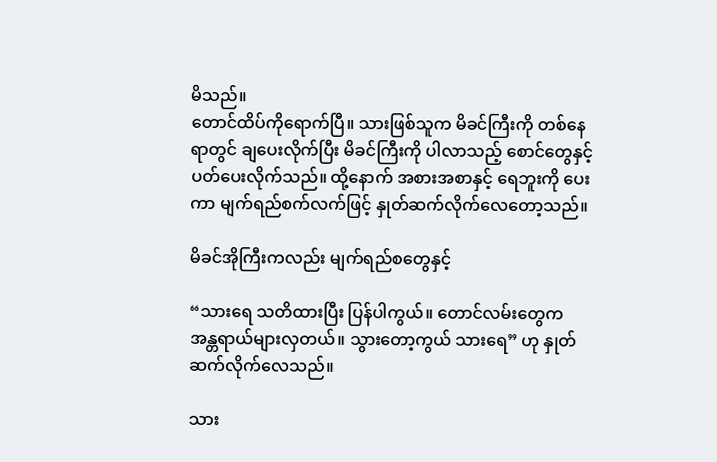မိသည်။
တောင်ထိပ်ကိုရောက်ပြီ။ သားဖြစ်သူက မိခင်ကြီးကို တစ်နေရာတွင် ချပေးလိုက်ပြီး မိခင်ကြီးကို ပါလာသည့် စောင်တွေနှင့် ပတ်ပေးလိုက်သည်။ ထို့နောက် အစားအစာနှင့် ရေဘူးကို ပေးကာ မျက်ရည်စက်လက်ဖြင့် နှုတ်ဆက်လိုက်လေတော့သည်။

မိခင်အိုကြီးကလည်း မျက်ရည်စတွေနှင့်

“သားရေ သတိထားပြီး ပြန်ပါကွယ်။ တောင်လမ်းတွေက အန္တရာယ်များလှတယ်။ သွားတော့ကွယ် သားရေ” ဟု နှုတ်ဆက်လိုက်လေသည်။

သား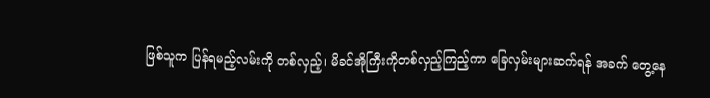ဖြစ်သူက ပြန်ရမည့်လမ်းကို တစ်လှည့်၊ မိခင်အိုကြီးကိုတစ်လှည့်ကြည့်ကာ ခြေလှမ်းများဆက်ရန် အခက် တွေ့နေ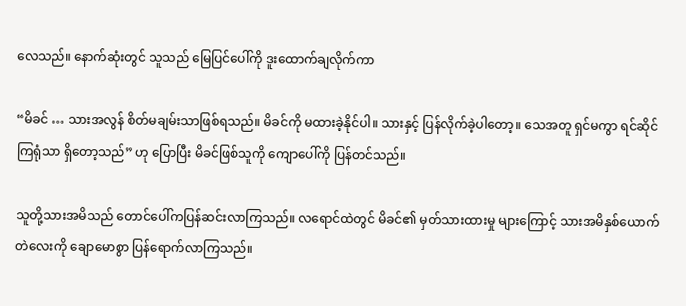လေသည်။ နောက်ဆုံးတွင် သူသည် မြေပြင်ပေါ်ကို ဒူးထောက်ချလိုက်ကာ

“မိခင် … သားအလွန် စိတ်မချမ်းသာဖြစ်ရသည်။ မိခင်ကို မထားခဲ့နိုင်ပါ။ သားနှင့် ပြန်လိုက်ခဲ့ပါတော့။ သေအတူ ရှင်မကွာ ရင်ဆိုင်ကြရုံသာ ရှိတော့သည်” ဟု ပြောပြီး မိခင်ဖြစ်သူကို ကျောပေါ်ကို ပြန်တင်သည်။

သူတို့သားအမိသည် တောင်ပေါ်ကပြန်ဆင်းလာကြသည်။ လရောင်ထဲတွင် မိခင်၏ မှတ်သားထားမှု များကြောင့် သားအမိနှစ်ယောက် တဲလေးကို ချောမောစွာ ပြန်ရောက်လာကြသည်။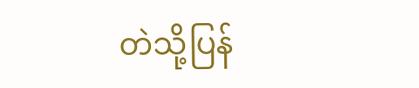တဲသို့ပြန်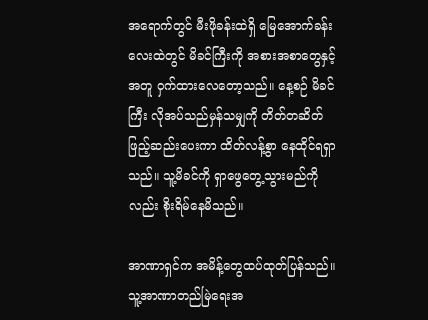အရောက်တွင် မီးဖိုခန်းထဲရှိ မြေအောက်ခန်းလေးထဲတွင် မိခင်ကြီးကို အစားအစာတွေနှင့်အတူ ဝှက်ထားလေတော့သည်။ နေ့စဉ် မိခင်ကြီး လိုအပ်သည်မှန်သမျှကို တိတ်တဆိတ်ဖြည့်ဆည်းပေးကာ ထိတ်လန့်စွာ နေထိုင်ရရှာသည်။ သူ့မိခင်ကို ရှာဖွေတွေ့သွားမည်ကိုလည်း စိုးရိမ်နေမိသည်။

အာဏာရှင်က အမိန့်တွေထပ်ထုတ်ပြန်သည်။ သူ့အာဏာတည်မြဲရေးအ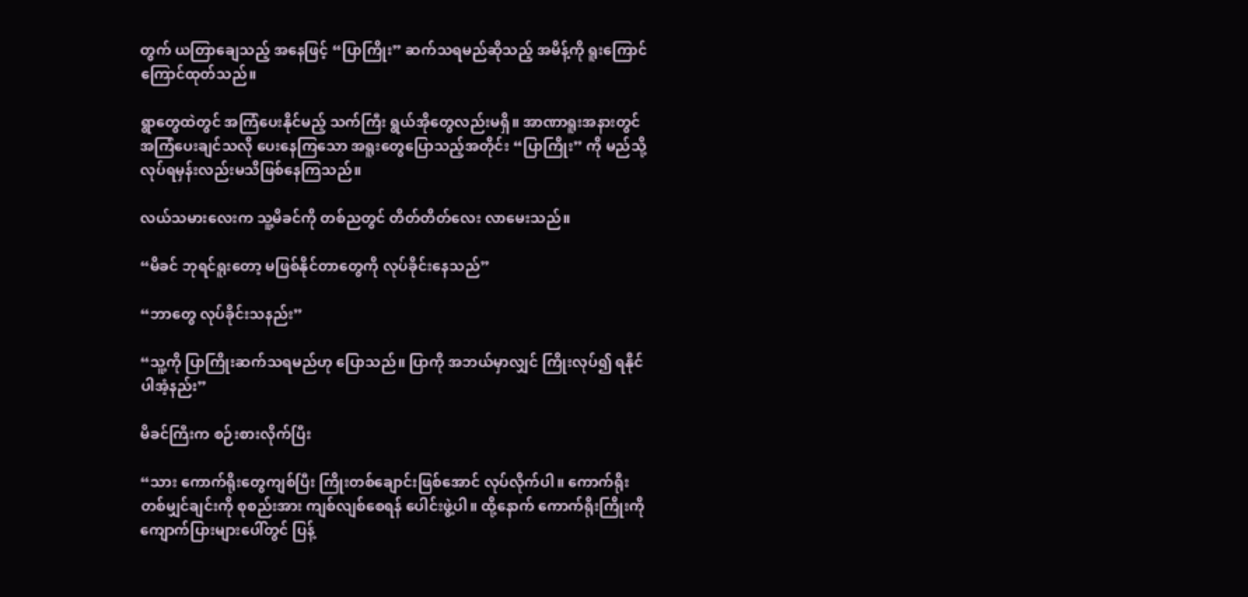တွက် ယတြာချေသည့် အနေဖြင့် “ပြာကြိုး” ဆက်သရမည်ဆိုသည့် အမိန့်ကို ရူးကြောင်ကြောင်ထုတ်သည်။

ရွာတွေထဲတွင် အကြံပေးနိုင်မည့် သက်ကြီး ရွယ်အိုတွေလည်းမရှိ။ အာဏာရူးအနားတွင် အကြံပေးချင်သလို ပေးနေကြသော အရူးတွေပြောသည့်အတိုင်း “ပြာကြိုး” ကို မည်သို့ လုပ်ရမှန်းလည်းမသိဖြစ်နေကြသည်။

လယ်သမားလေးက သူ့မိခင်ကို တစ်ညတွင် တိတ်တိတ်လေး လာမေးသည်။

“မိခင် ဘုရင်ရူးတော့ မဖြစ်နိုင်တာတွေကို လုပ်ခိုင်းနေသည်”

“ဘာတွေ လုပ်ခိုင်းသနည်း”

“သူ့ကို ပြာကြိုးဆက်သရမည်ဟု ပြောသည်။ ပြာကို အဘယ်မှာလျှင် ကြိုးလုပ်၍ ရနိုင်ပါအံ့နည်း”

မိခင်ကြီးက စဉ်းစားလိုက်ပြီး

“သား ကောက်ရိုးတွေကျစ်ပြီး ကြိုးတစ်ချောင်းဖြစ်အောင် လုပ်လိုက်ပါ။ ကောက်ရိုးတစ်မျှင်ချင်းကို စုစည်းအား ကျစ်လျစ်စေရန် ပေါင်းဖွဲ့ပါ။ ထို့နောက် ကောက်ရိုးကြိုးကို ကျောက်ပြားများပေါ်တွင် ပြန့်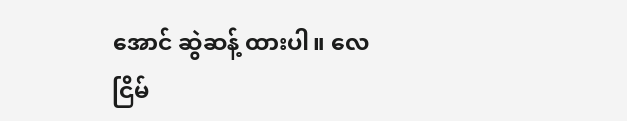အောင် ဆွဲဆန့် ထားပါ။ လေငြိမ်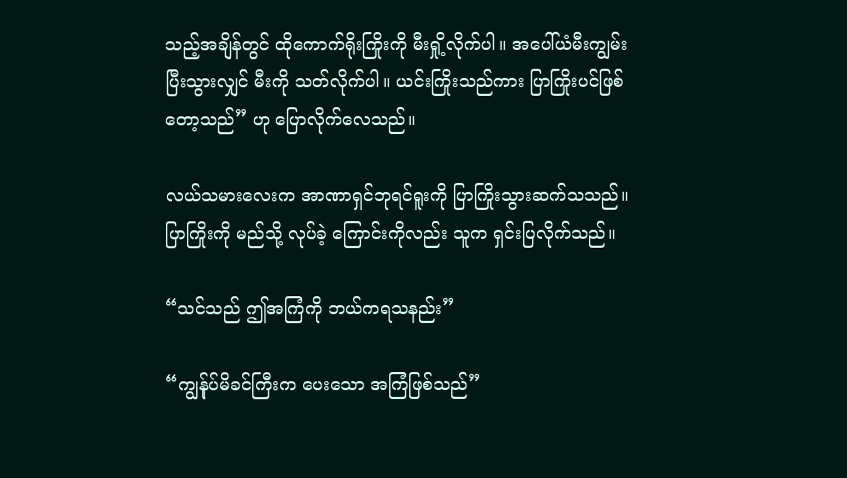သည့်အချိန်တွင် ထိုကောက်ရိုးကြိုးကို မီးရှို့လိုက်ပါ။ အပေါ်ယံမီးကျွမ်းပြီးသွားလျှင် မီးကို သတ်လိုက်ပါ။ ယင်းကြိုးသည်ကား ပြာကြိုးပင်ဖြစ်တော့သည်” ဟု ပြောလိုက်လေသည်။

လယ်သမားလေးက အာဏာရှင်ဘုရင်ရူးကို ပြာကြိုးသွားဆက်သသည်။ ပြာကြိုးကို မည်သို့ လုပ်ခဲ့ ကြောင်းကိုလည်း သူက ရှင်းပြလိုက်သည်။

“သင်သည် ဤအကြံကို ဘယ်ကရသနည်း”

“ကျွန်ုပ်မိခင်ကြီးက ပေးသော အကြံဖြစ်သည်”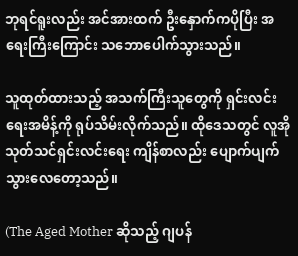ဘုရင်ရူးလည်း အင်အားထက် ဦးနှောက်ကပိုပြီး အရေးကြီးကြောင်း သဘောပေါက်သွားသည်။

သူထုတ်ထားသည့် အသက်ကြီးသူတွေကို ရှင်းလင်းရေးအမိန့်ကို ရုပ်သိမ်းလိုက်သည်။ ထိုဒေသတွင် လူအို သုတ်သင်ရှင်းလင်းရေး ကျိန်စာလည်း ပျောက်ပျက်သွားလေတော့သည်။

(The Aged Mother ဆိုသည့် ဂျပန်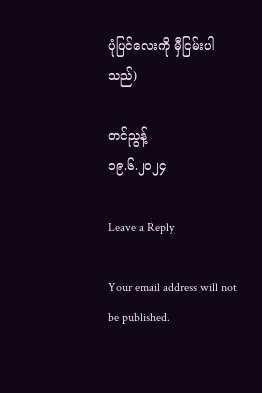ပုံပြင်လေးကို မှီငြမ်းပါသည်)

တင်ညွန့်
၁၉.၆.၂၀၂၄

Leave a Reply

Your email address will not be published.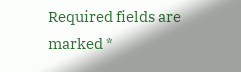Required fields are marked *